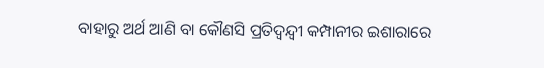ବାହାରୁ ଅର୍ଥ ଆଣି ବା କୌଣସି ପ୍ରତିଦ୍ୱନ୍ଦ୍ୱୀ କମ୍ପାନୀର ଇଶାରାରେ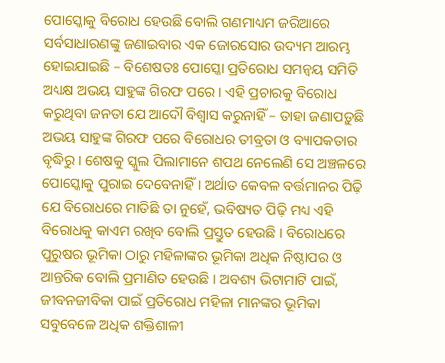ପୋସ୍କୋକୁ ବିରୋଧ ହେଉଛି ବୋଲି ଗଣମାଧ୍ୟମ ଜରିଆରେ ସର୍ବସାଧାରଣଙ୍କୁ ଜଣାଇବାର ଏକ ଜୋରସୋର ଉଦ୍ୟମ ଆରମ୍ଭ ହୋଇଯାଇଛି – ବିଶେଷତଃ ପୋସ୍କୋ ପ୍ରତିରୋଧ ସମନ୍ୱୟ ସମିତି ଅଧ୍ୟକ୍ଷ ଅଭୟ ସାହୁଙ୍କ ଗିରଫ ପରେ । ଏହି ପ୍ରଚାରକୁ ବିରୋଧ କରୁଥିବା ଜନତା ଯେ ଆଦୌ ବିଶ୍ୱାସ କରୁନାହିଁ – ତାହା ଜଣାପଡ଼ୁଛି ଅଭୟ ସାହୁଙ୍କ ଗିରଫ ପରେ ବିରୋଧର ତୀବ୍ରତା ଓ ବ୍ୟାପକତାର ବୃଦ୍ଧିରୁ । ଶେଷକୁ ସ୍କୁଲ ପିଲାମାନେ ଶପଥ ନେଲେଣି ସେ ଅଞ୍ଚଳରେ ପୋସ୍କୋକୁ ପୁରାଇ ଦେବେନାହିଁ । ଅର୍ଥାତ କେବଳ ବର୍ତ୍ତମାନର ପିଢ଼ି ଯେ ବିରୋଧରେ ମାତିଛି ତା ନୁହେଁ, ଭବିଷ୍ୟତ ପିଢ଼ି ମଧ୍ୟ ଏହି ବିରୋଧକୁ କାଏମ ରଖିବ ବୋଲି ପ୍ରସ୍ତୁତ ହେଉଛି । ବିରୋଧରେ ପୁରୁଷର ଭୂମିକା ଠାରୁ ମହିଳାଙ୍କର ଭୂମିକା ଅଧିକ ନିଷ୍ଠାପର ଓ ଆନ୍ତରିକ ବୋଲି ପ୍ରମାଣିତ ହେଉଛି । ଅବଶ୍ୟ ଭିଟାମାଟି ପାଇଁ, ଜୀବନଜୀବିକା ପାଇଁ ପ୍ରତିରୋଧ ମହିଳା ମାନଙ୍କର ଭୂମିକା ସବୁବେଳେ ଅଧିକ ଶକ୍ତିଶାଳୀ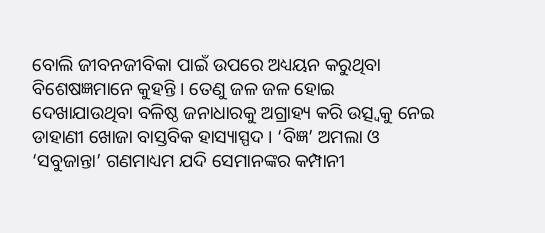ବୋଲି ଜୀବନଜୀବିକା ପାଇଁ ଉପରେ ଅଧ୍ୟୟନ କରୁଥିବା ବିଶେଷଜ୍ଞମାନେ କୁହନ୍ତି । ତେଣୁ ଜଳ ଜଳ ହୋଇ ଦେଖାଯାଉଥିବା ବଳିଷ୍ଠ ଜନାଧାରକୁ ଅଗ୍ରାହ୍ୟ କରି ଉତ୍ସ୍ୱକୁ ନେଇ ଡାହାଣୀ ଖୋଜା ବାସ୍ତବିକ ହାସ୍ୟାସ୍ପଦ । ‘ବିଜ୍ଞ’ ଅମଲା ଓ ‘ସବୁଜାନ୍ତା’ ଗଣମାଧ୍ୟମ ଯଦି ସେମାନଙ୍କର କମ୍ପାନୀ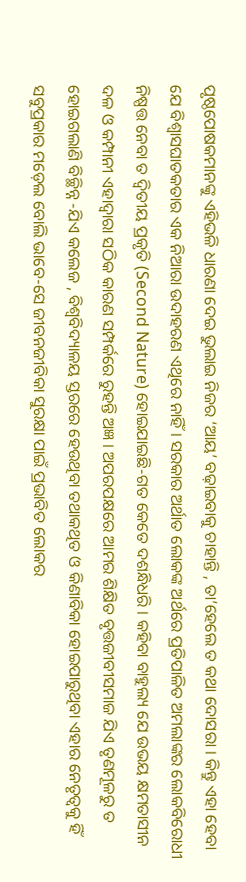ପୃଷ୍ଠପୋଷକମାନଙ୍କୁ ଏହିଭଳି ଧାରଣା ଦେଇ ଭୁଲାଇ ନିଜର ‘ଆୟ’ ବଢ଼ାଇବାକୁ ଚାହାନ୍ତି , ତା’ହେଲେ ତ କଥା ଦୋସରା । କିନ୍ତୁ ଏହା ହେବା ଯେ ବିଶ୍ୱାସଘାତକତାର ଏକ ନିଆରା ଉଦାହରଣ ଏଥିରେ ନାହିଁ । ସରକାର ଅର୍ଥାତ ଲୋକଙ୍କ ଅର୍ଥରେ ପ୍ରତିପାଳିତ ଅମଲାଙ୍କର ଲୋକବିରୋଧୀ ନିଷ୍ପତ୍ତ ନେବା ତ ଦ୍ୱିତୀୟ ପ୍ରକୃତି (Second Nature) ହୋଇଯାଇଛି-ଗତ କେତେ ଦଶନ୍ଧିଧରି । କହିବା ବାହୁଲ୍ୟ ଯେ ଉଭୟ କ୍ଷମତାସୀନ ଦଳ ଓ କମ୍ପାନୀ ଏହାଦ୍ୱାରା ସଠିକ କାରଣ ସମ୍ପର୍କରେ ରୁହନ୍ତି ଅଜ୍ଞ । ଅପରପକ୍ଷରେ ଆମର ଶିକ୍ଷିତ ବୃତ୍ତଜୀବୀସମାଜ ଯିଏ ତୃଣମୂଳରୁ ତ ହୋଇଗଲାଣି ବିଚ୍ଛିନ୍ନ -ଯିଏ କଲେଜ , ବିଶ୍ୱବିଦ୍ୟାଳୟ ସ୍ତରରେ ହେଉଥିବା ତଥାକଥିତ ଓ କିଣାବିକା ହୋଇପାରୁଥିବା ଏହାର ନେତୃତ୍ୱକୁ ହିଁ ସବୁପ୍ରକାର ମଡ଼େଲ ବୋଲି ଭାବେ-ସେ ଜୀବନଜୀବିକା ସୁରକ୍ଷା ପାଇଁ ପ୍ରଭାବିତ ଲୋକର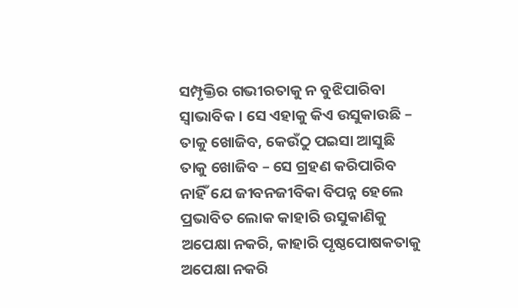ସମ୍ପୃକ୍ତିର ଗଭୀରତାକୁ ନ ବୁଝିପାରିବା ସ୍ୱାଭାବିକ । ସେ ଏହାକୁ କିଏ ଉସୁକାଉଛି – ତାକୁ ଖୋଜିବ, କେଉଁଠୁ ପଇସା ଆସୁଛି ତାକୁ ଖୋଜିବ – ସେ ଗ୍ରହଣ କରିପାରିବ ନାହିଁ ଯେ ଜୀବନଜୀବିକା ବିପନ୍ନ ହେଲେ ପ୍ରଭାବିତ ଲୋକ କାହାରି ଉସୁକାଣିକୁ ଅପେକ୍ଷା ନକରି, କାହାରି ପୃଷ୍ଠପୋଷକତାକୁ ଅପେକ୍ଷା ନକରି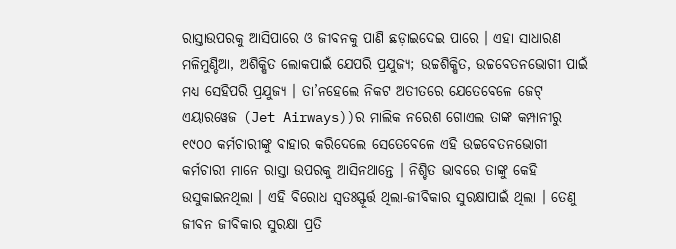ରାସ୍ତାଉପରକୁ ଆସିପାରେ ଓ ଜୀବନକୁ ପାଣି ଛଡ଼ାଇଦେଇ ପାରେ । ଏହା ସାଧାରଣ ମଳିମୁଣ୍ଡିଆ, ଅଶିକ୍ଷିତ ଲୋକପାଇଁ ଯେପରି ପ୍ରଯୁଜ୍ୟ; ଉଚ୍ଚଶିକ୍ଷିତ, ଉଚ୍ଚବେତନଭୋଗୀ ପାଇଁ ମଧ୍ୟ ସେହିପରି ପ୍ରଯୁଜ୍ୟ । ତା’ନହେଲେ ନିକଟ ଅତୀତରେ ଯେତେବେଳେ ଜେଟ୍ ଏୟାରୱେଜ (Jet Airways))ର ମାଲିକ ନରେଶ ଗୋଏଲ ତାଙ୍କ କମ୍ପାନୀରୁ ୧୯୦୦ କର୍ମଚାରୀଙ୍କୁ ବାହାର କରିଦେଲେ ସେତେବେଳେ ଏହି ଉଚ୍ଚବେତନଭୋଗୀ କର୍ମଚାରୀ ମାନେ ରାସ୍ତା ଉପରକୁ ଆସିନଥାନ୍ତେ । ନିଶ୍ଚିତ ଭାବରେ ତାଙ୍କୁ କେହି ଉସୁକାଇନଥିଲା । ଏହି ବିରୋଧ ସ୍ୱତଃସ୍ଫୂର୍ତ୍ତ ଥିଲା-ଜୀବିକାର ସୁରକ୍ଷାପାଇଁ ଥିଲା । ତେଣୁ ଜୀବନ ଜୀବିକାର ସୁରକ୍ଷା ପ୍ରତି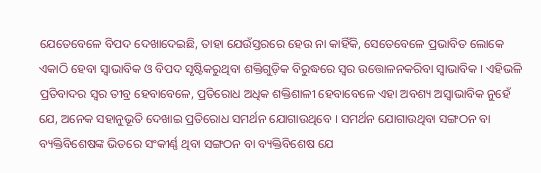ଯେତେବେଳେ ବିପଦ ଦେଖାଦେଇଛି, ତାହା ଯେଉଁସ୍ତରରେ ହେଉ ନା କାହିଁକି, ସେତେବେଳେ ପ୍ରଭାବିତ ଲୋକେ ଏକାଠି ହେବା ସ୍ୱାଭାବିକ ଓ ବିପଦ ସୃଷ୍ଟିକରୁଥିବା ଶକ୍ତିଗୁଡ଼ିକ ବିରୁଦ୍ଧରେ ସ୍ୱର ଉତ୍ତୋଳନକରିବା ସ୍ୱାଭାବିକ । ଏହିଭଳି ପ୍ରତିବାଦର ସ୍ୱର ତୀବ୍ର ହେବାବେଳେ, ପ୍ରତିରୋଧ ଅଧିକ ଶକ୍ତିଶାଳୀ ହେବାବେଳେ ଏହା ଅବଶ୍ୟ ଅସ୍ୱାଭାବିକ ନୁହେଁ ଯେ, ଅନେକ ସହାନୁଭୂତି ଦେଖାଇ ପ୍ରତିରୋଧ ସମର୍ଥନ ଯୋଗାଉଥିବେ । ସମର୍ଥନ ଯୋଗାଉଥିବା ସଙ୍ଗଠନ ବା ବ୍ୟକ୍ତିବିଶେଷଙ୍କ ଭିତରେ ସଂକୀର୍ଣ୍ଣ ଥିବା ସଙ୍ଗଠନ ବା ବ୍ୟକ୍ତିବିଶେଷ ଯେ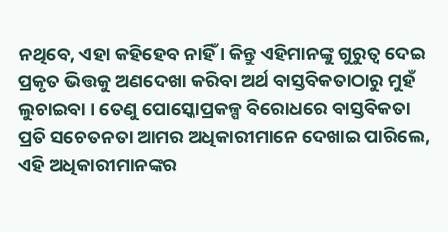ନଥିବେ, ଏହା କହିହେବ ନାହିଁ । କିନ୍ତୁ ଏହିମାନଙ୍କୁ ଗୁରୁତ୍ୱ ଦେଇ ପ୍ରକୃତ ଭିତ୍ତକୁ ଅଣଦେଖା କରିବା ଅର୍ଥ ବାସ୍ତବିକତାଠାରୁ ମୁହଁ ଲୁଚାଇବା । ତେଣୁ ପୋସ୍କୋପ୍ରକଳ୍ପ ବିରୋଧରେ ବାସ୍ତବିକତା ପ୍ରତି ସଚେତନତା ଆମର ଅଧିକାରୀମାନେ ଦେଖାଇ ପାରିଲେ, ଏହି ଅଧିକାରୀମାନଙ୍କର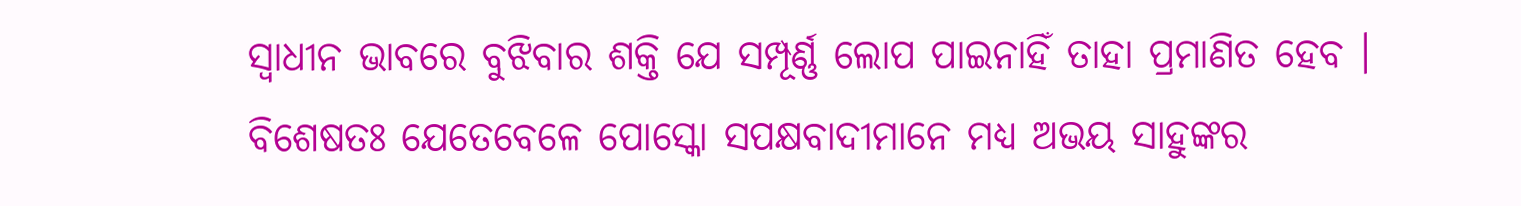ସ୍ୱାଧୀନ ଭାବରେ ବୁଝିବାର ଶକ୍ତି ଯେ ସମ୍ପୂର୍ଣ୍ଣ ଲୋପ ପାଇନାହିଁ ତାହା ପ୍ରମାଣିତ ହେବ । ବିଶେଷତଃ ଯେତେବେଳେ ପୋସ୍କୋ ସପକ୍ଷବାଦୀମାନେ ମଧ୍ୟ ଅଭୟ ସାହୁଙ୍କର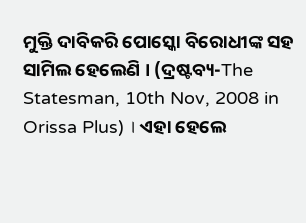ମୁକ୍ତି ଦାବିକରି ପୋସ୍କୋ ବିରୋଧୀଙ୍କ ସହ ସାମିଲ ହେଲେଣି । (ଦ୍ରଷ୍ଟବ୍ୟ-The Statesman, 10th Nov, 2008 in Orissa Plus) । ଏହା ହେଲେ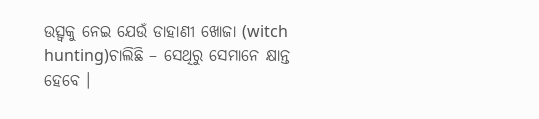ଉତ୍ସ୍ୱକୁ ନେଇ ଯେଉଁ ଡାହାଣୀ ଖୋଜା (witch hunting)ଚାଲିଛି – ସେଥିରୁ ସେମାନେ କ୍ଷାନ୍ତ ହେବେ ।